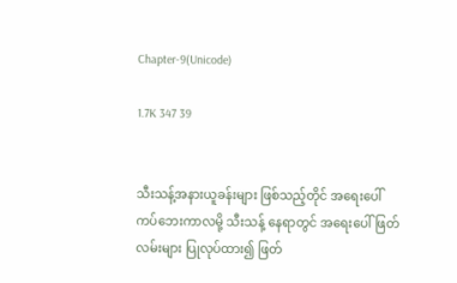Chapter-9(Unicode)

1.7K 347 39


သီးသန့်အနားယူခန်းများ ဖြစ်သည့်တိုင် အရေးပေါ် ကပ်ဘေးကာလမို့ သီးသန့် နေရာတွင် အရေးပေါ်ဖြတ်လမ်းများ ပြုလုပ်ထား၍ ဖြတ်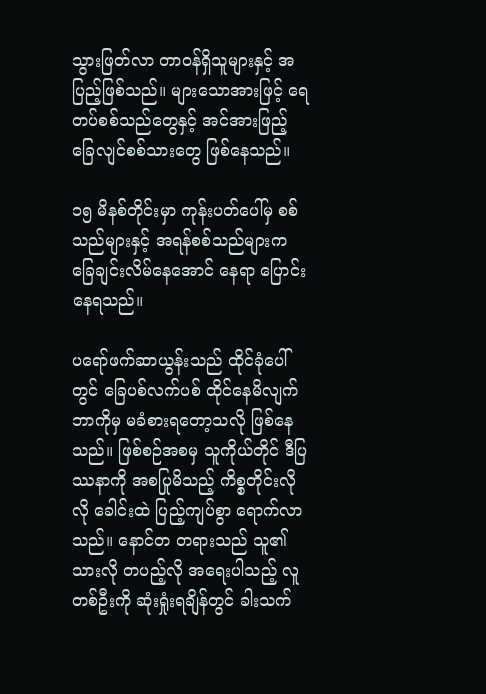သွားဖြတ်လာ တာဝန်ရှိသူများနှင့် အပြည့်ဖြစ်သည်။ များသောအားဖြင့် ရေတပ်စစ်သည်တွေနှင့် အင်အားဖြည့် ခြေလျင်စစ်သားတွေ ဖြစ်နေသည်။

၁၅ မိနစ်တိုင်းမှာ ကုန်းပတ်ပေါ်မှ စစ်သည်များနှင့် အရန်စစ်သည်များက ခြေချင်းလိမ်နေအောင် နေရာ ပြောင်းနေရသည်။

ပရော်ဖက်ဆာယွန်းသည် ထိုင်ခုံပေါ်တွင် ခြေပစ်လက်ပစ် ထိုင်နေမိလျက် ဘာကိုမှ မခံစားရတော့သလို ဖြစ်နေသည်။ ဖြစ်စဉ်အစမှ သူကိုယ်တိုင် ဒီပြဿနာကို အစပြုမိသည့် ကိစ္စတိုင်းလိုလို ခေါင်းထဲ ပြည့်ကျပ်စွာ ရောက်လာသည်။ နောင်တ တရားသည် သူ၏ သားလို တပည့်လို အရေးပါသည့် လူတစ်ဦးကို ဆုံးရှုံးရချိန်တွင် ခါးသက်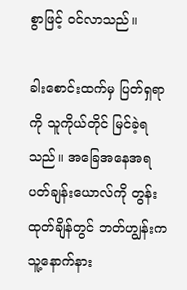စွာဖြင့် ဝင်လာသည်။

ခါးစောင်းထက်မှ ပြတ်ရှရာကို သူကိုယ်တိုင် မြင်ခဲ့ရသည်။ အခြေအနေအရ ပတ်ချန်းယောလ်ကို တွန်းထုတ်ချိန်တွင် ဘတ်ဟျွန်းက သူ့နောက်နား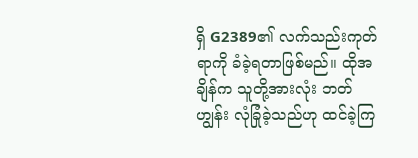ရှိ G2389၏ လက်သည်းကုတ်ရာကို ခံခဲ့ရတာဖြစ်မည်။ ထိုအချိန်က သူတို့အားလုံး ဘတ်ဟျွန်း လုံခြုံခဲ့သည်ဟု ထင်ခဲ့ကြ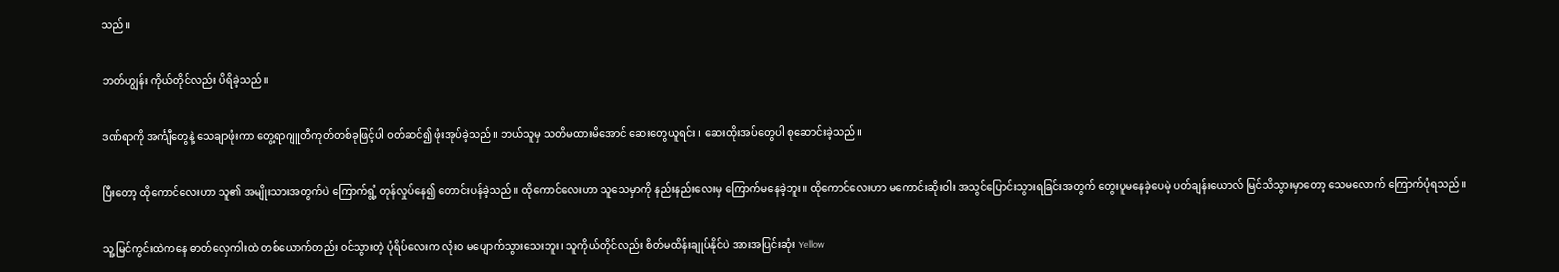သည်။

ဘတ်ဟျွန်း ကိုယ်တိုင်လည်း ပိရိခဲ့သည်။

ဒဏ်ရာကို အင်္ကျီတွေနဲ့ သေချာဖုံးကာ တွေ့ရာဂျူတီကုတ်တစ်ခုဖြင့်ပါ ဝတ်ဆင်၍ ဖုံးအုပ်ခဲ့သည်။ ဘယ်သူမှ သတိမထားမိအောင် ဆေးတွေယူရင်း ၊ ဆေးထိုးအပ်တွေပါ စုဆောင်းခဲ့သည်။

ပြီးတော့ ထိုကောင်လေးဟာ သူ၏ အမျိုးသားအတွက်ပဲ ကြောက်ရွံ့ တုန်လှုပ်နေ၍ တောင်းပန်ခဲ့သည်။ ထိုကောင်လေးဟာ သူသေမှာကို နည်းနည်းလေးမှ ကြောက်မနေခဲ့ဘူး။ ထိုကောင်လေးဟာ မကောင်းဆိုးဝါး အသွင်ပြောင်းသွားရခြင်းအတွက် တွေးပူမနေခဲ့ပေမဲ့ ပတ်ချန်းယောလ် မြင်သိသွားမှာတော့ သေမလောက် ကြောက်ပုံရသည်။

သူ့မြင်ကွင်းထဲကနေ ဓာတ်လှေကါးထဲ တစ်ယောက်တည်း ဝင်သွားတဲ့ ပုံရိပ်လေးက လုံးဝ မပျောက်သွားသေးဘူး၊ သူကိုယ်တိုင်လည်း စိတ်မထိန်းချုပ်နိုင်ပဲ အားအပြင်းဆုံး Yellow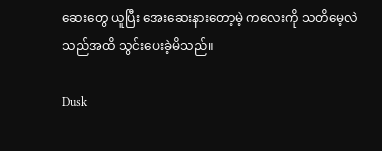ဆေးတွေ ယူပြီး အေးဆေးနားတော့မဲ့ ကလေးကို သတိမေ့လဲသည်အထိ သွင်းပေးခဲ့မိသည်။

Dusk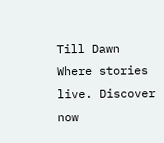Till Dawn Where stories live. Discover now